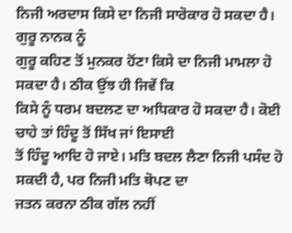ਨਿਜੀ ਅਰਦਾਸ ਕਿਸੇ ਦਾ ਨਿਜੀ ਸਾਰੋਕਾਰ ਹੋ ਸਕਦਾ ਹੈ। ਗੁਰੂ ਨਾਨਕ ਨੂੰ
ਗੁਰੂ ਕਹਿਣ ਤੋਂ ਮੁਨਕਰ ਹੋਂਣਾ ਕਿਸੇ ਦਾ ਨਿਜੀ ਮਾਮਲਾ ਹੋ ਸਕਦਾ ਹੈ। ਠੀਕ ਉਂਝ ਹੀ ਜਿਵੇਂ ਕਿ
ਕਿਸੇ ਨੂੰ ਧਰਮ ਬਦਲਣ ਦਾ ਅਧਿਕਾਰ ਹੋ ਸਕਦਾ ਹੈ। ਕੋਈ ਚਾਹੇ ਤਾਂ ਹਿੰਦੂ ਤੋਂ ਸਿੱਖ ਜਾਂ ਇਸਾਈ
ਤੋਂ ਹਿੰਦੂ ਆਦਿ ਹੋ ਜਾਏ। ਮਤਿ ਬਦਲ ਲੈਣਾ ਨਿਜੀ ਪਸੰਦ ਹੋ ਸਕਦੀ ਹੈ, ਪਰ ਨਿਜੀ ਮਤਿ ਥੋਪਣ ਦਾ
ਜਤਨ ਕਰਨਾ ਠੀਕ ਗੱਲ ਨਹੀਂ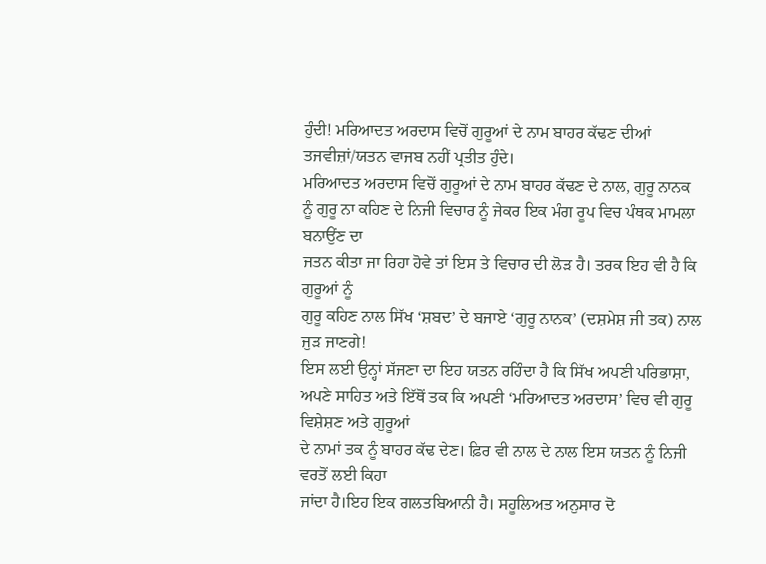ਹੁੰਦੀ! ਮਰਿਆਦਤ ਅਰਦਾਸ ਵਿਚੋਂ ਗੁਰੂਆਂ ਦੇ ਨਾਮ ਬਾਹਰ ਕੱਢਣ ਦੀਆਂ
ਤਜਵੀਜ਼ਾਂ/ਯਤਨ ਵਾਜਬ ਨਹੀਂ ਪ੍ਰਤੀਤ ਹੁੰਦੇ।
ਮਰਿਆਦਤ ਅਰਦਾਸ ਵਿਚੋਂ ਗੁਰੂਆਂ ਦੇ ਨਾਮ ਬਾਹਰ ਕੱਢਣ ਦੇ ਨਾਲ, ਗੁਰੂ ਨਾਨਕ
ਨੂੰ ਗੁਰੂ ਨਾ ਕਹਿਣ ਦੇ ਨਿਜੀ ਵਿਚਾਰ ਨੂੰ ਜੇਕਰ ਇਕ ਮੰਗ ਰੂਪ ਵਿਚ ਪੰਥਕ ਮਾਮਲਾ ਬਨਾਉਂਣ ਦਾ
ਜਤਨ ਕੀਤਾ ਜਾ ਰਿਹਾ ਹੋਵੇ ਤਾਂ ਇਸ ਤੇ ਵਿਚਾਰ ਦੀ ਲੋੜ ਹੈ। ਤਰਕ ਇਹ ਵੀ ਹੈ ਕਿ ਗੁਰੂਆਂ ਨੂੰ
ਗੁਰੂ ਕਹਿਣ ਨਾਲ ਸਿੱਖ ‘ਸ਼ਬਦ’ ਦੇ ਬਜਾਏ ‘ਗੁਰੂ ਨਾਨਕ’ (ਦਸ਼ਮੇਸ਼ ਜੀ ਤਕ) ਨਾਲ ਜੁੜ ਜਾਣਗੇ!
ਇਸ ਲਈ ਉਨ੍ਹਾਂ ਸੱਜਣਾ ਦਾ ਇਹ ਯਤਨ ਰਹਿੰਦਾ ਹੈ ਕਿ ਸਿੱਖ ਅਪਣੀ ਪਰਿਭਾਸ਼ਾ,
ਅਪਣੇ ਸਾਹਿਤ ਅਤੇ ਇੱਥੋਂ ਤਕ ਕਿ ਅਪਣੀ ‘ਮਰਿਆਦਤ ਅਰਦਾਸ’ ਵਿਚ ਵੀ ਗੁਰੂ ਵਿਸ਼ੇਸ਼ਣ ਅਤੇ ਗੁਰੂਆਂ
ਦੇ ਨਾਮਾਂ ਤਕ ਨੂੰ ਬਾਹਰ ਕੱਢ ਦੇਣ। ਫ਼ਿਰ ਵੀ ਨਾਲ ਦੇ ਨਾਲ ਇਸ ਯਤਨ ਨੂੰ ਨਿਜੀ ਵਰਤੋਂ ਲਈ ਕਿਹਾ
ਜਾਂਦਾ ਹੈ।ਇਹ ਇਕ ਗਲਤਬਿਆਨੀ ਹੈ। ਸਹੂਲਿਅਤ ਅਨੁਸਾਰ ਦੋ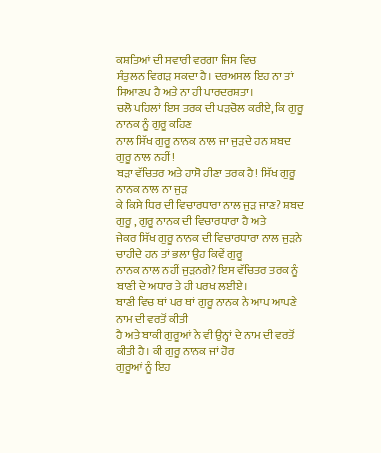ਕਸ਼ਤਿਆਂ ਦੀ ਸਵਾਰੀ ਵਰਗਾ ਜਿਸ ਵਿਚ
ਸੰਤੁਲਨ ਵਿਗੜ ਸਕਦਾ ਹੈ। ਦਰਅਸਲ ਇਹ ਨਾ ਤਾਂ ਸਿਆਣਪ ਹੈ ਅਤੇ ਨਾ ਹੀ ਪਾਰਦਰਸ਼ਤਾ।
ਚਲੋ ਪਹਿਲਾਂ ਇਸ ਤਰਕ ਦੀ ਪੜਚੋਲ ਕਰੀਏ, ਕਿ ਗੁਰੂ ਨਾਨਕ ਨੂੰ ਗੁਰੂ ਕਹਿਣ
ਨਾਲ ਸਿੱਖ ਗੁਰੂ ਨਾਨਕ ਨਾਲ ਜਾ ਜੁੜਦੇ ਹਨ ਸ਼ਬਦ ਗੁਰੂ ਨਾਲ ਨਹੀਂ!
ਬੜਾ ਵੱਚਿਤਰ ਅਤੇ ਹਾਸੋ ਹੀਣਾ ਤਰਕ ਹੈ! ਸਿੱਖ ਗੁਰੂ ਨਾਨਕ ਨਾਲ ਨਾ ਜੁੜ
ਕੇ ਕਿਸੇ ਧਿਰ ਦੀ ਵਿਚਾਰਧਾਰਾ ਨਾਲ ਜੁੜ ਜਾਣ? ਸ਼ਬਦ ਗੁਰੂ , ਗੁਰੂ ਨਾਨਕ ਦੀ ਵਿਚਾਰਧਾਰਾ ਹੈ ਅਤੇ
ਜੇਕਰ ਸਿੱਖ ਗੁਰੂ ਨਾਨਕ ਦੀ ਵਿਚਾਰਧਾਰਾ ਨਾਲ ਜੁੜਨੇ ਚਾਹੀਦੇ ਹਨ ਤਾਂ ਭਲਾ ਉਹ ਕਿਵੇਂ ਗੁਰੂ
ਨਾਨਕ ਨਾਲ ਨਹੀਂ ਜੁੜਨਗੇ? ਇਸ ਵੱਚਿਤਰ ਤਰਕ ਨੂੰ ਬਾਣੀ ਦੇ ਅਧਾਰ ਤੇ ਹੀ ਪਰਖ ਲਈਏ।
ਬਾਣੀ ਵਿਚ ਥਾਂ ਪਰ ਥਾਂ ਗੁਰੂ ਨਾਨਕ ਨੇ ਆਪ ਆਪਣੇ ਨਾਮ ਦੀ ਵਰਤੋਂ ਕੀਤੀ
ਹੈ ਅਤੇ ਬਾਕੀ ਗੁਰੂਆਂ ਨੇ ਵੀ ਉਨ੍ਹਾਂ ਦੇ ਨਾਮ ਦੀ ਵਰਤੋਂ ਕੀਤੀ ਹੈ। ਕੀ ਗੁਰੂ ਨਾਨਕ ਜਾਂ ਹੋਰ
ਗੁਰੂਆਂ ਨੂੰ ਇਹ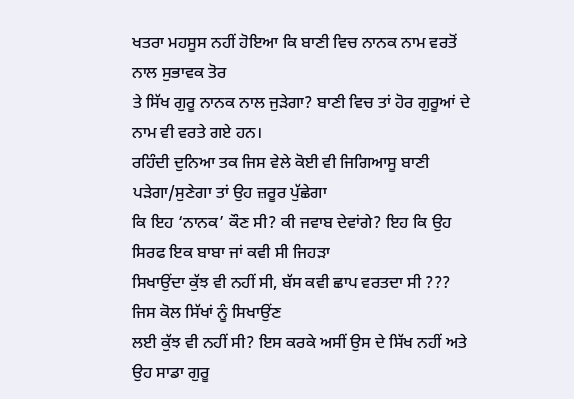ਖਤਰਾ ਮਹਸੂਸ ਨਹੀਂ ਹੋਇਆ ਕਿ ਬਾਣੀ ਵਿਚ ਨਾਨਕ ਨਾਮ ਵਰਤੋਂ ਨਾਲ ਸੁਭਾਵਕ ਤੋਰ
ਤੇ ਸਿੱਖ ਗੁਰੂ ਨਾਨਕ ਨਾਲ ਜੁੜੇਗਾ? ਬਾਣੀ ਵਿਚ ਤਾਂ ਹੋਰ ਗੁਰੂਆਂ ਦੇ ਨਾਮ ਵੀ ਵਰਤੇ ਗਏ ਹਨ।
ਰਹਿੰਦੀ ਦੁਨਿਆ ਤਕ ਜਿਸ ਵੇਲੇ ਕੋਈ ਵੀ ਜਿਗਿਆਸੂ ਬਾਣੀ ਪੜੇਗਾ/ਸੁਣੇਗਾ ਤਾਂ ਉਹ ਜ਼ਰੂਰ ਪੁੱਛੇਗਾ
ਕਿ ਇਹ ‘ਨਾਨਕ’ ਕੌਣ ਸੀ? ਕੀ ਜਵਾਬ ਦੇਵਾਂਗੇ? ਇਹ ਕਿ ਉਹ ਸਿਰਫ ਇਕ ਬਾਬਾ ਜਾਂ ਕਵੀ ਸੀ ਜਿਹੜਾ
ਸਿਖਾਉਂਦਾ ਕੁੱਝ ਵੀ ਨਹੀਂ ਸੀ, ਬੱਸ ਕਵੀ ਛਾਪ ਵਰਤਦਾ ਸੀ ??? ਜਿਸ ਕੋਲ ਸਿੱਖਾਂ ਨੂੰ ਸਿਖਾਉਂਣ
ਲਈ ਕੁੱਝ ਵੀ ਨਹੀਂ ਸੀ? ਇਸ ਕਰਕੇ ਅਸੀਂ ਉਸ ਦੇ ਸਿੱਖ ਨਹੀਂ ਅਤੇ ਉਹ ਸਾਡਾ ਗੁਰੂ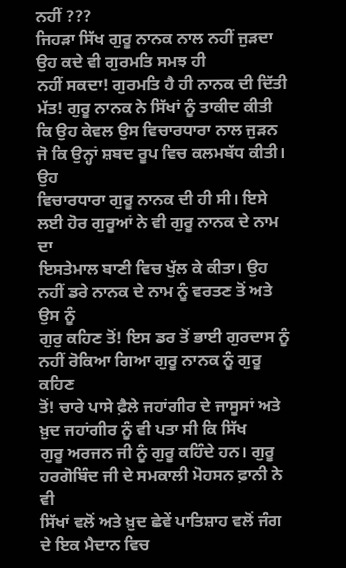ਨਹੀਂ ???
ਜਿਹੜਾ ਸਿੱਖ ਗੁਰੂ ਨਾਨਕ ਨਾਲ ਨਹੀਂ ਜੁੜਦਾ ਉਹ ਕਦੇ ਵੀ ਗੁਰਮਤਿ ਸਮਝ ਹੀ
ਨਹੀਂ ਸਕਦਾ! ਗੁਰਮਤਿ ਹੈ ਹੀ ਨਾਨਕ ਦੀ ਦਿੱਤੀ ਮੱਤ! ਗੁਰੂ ਨਾਨਕ ਨੇ ਸਿੱਖਾਂ ਨੂੰ ਤਾਕੀਦ ਕੀਤੀ
ਕਿ ਉਹ ਕੇਵਲ ਉਸ ਵਿਚਾਰਧਾਰਾ ਨਾਲ ਜੁੜਨ ਜੋ ਕਿ ਉਨ੍ਹਾਂ ਸ਼ਬਦ ਰੂਪ ਵਿਚ ਕਲਮਬੱਧ ਕੀਤੀ। ਉਹ
ਵਿਚਾਰਧਾਰਾ ਗੁਰੂ ਨਾਨਕ ਦੀ ਹੀ ਸੀ। ਇਸੇ ਲਈ ਹੋਰ ਗੁਰੂਆਂ ਨੇ ਵੀ ਗੁਰੂ ਨਾਨਕ ਦੇ ਨਾਮ ਦਾ
ਇਸਤੇਮਾਲ ਬਾਣੀ ਵਿਚ ਖੁੱਲ ਕੇ ਕੀਤਾ। ਉਹ ਨਹੀਂ ਡਰੇ ਨਾਨਕ ਦੇ ਨਾਮ ਨੂੰ ਵਰਤਣ ਤੋਂ ਅਤੇ ਉਸ ਨੂੰ
ਗੁਰੁ ਕਹਿਣ ਤੋਂ! ਇਸ ਡਰ ਤੋਂ ਭਾਈ ਗੁਰਦਾਸ ਨੂੰ ਨਹੀਂ ਰੋਕਿਆ ਗਿਆ ਗੁਰੂ ਨਾਨਕ ਨੂੰ ਗੁਰੂ ਕਹਿਣ
ਤੋਂ! ਚਾਰੇ ਪਾਸੇ ਫ਼ੈਲੇ ਜਹਾਂਗੀਰ ਦੇ ਜਾਸੂਸਾਂ ਅਤੇ ਖ਼ੁਦ ਜਹਾਂਗੀਰ ਨੂੰ ਵੀ ਪਤਾ ਸੀ ਕਿ ਸਿੱਖ
ਗੁਰੂ ਅਰਜਨ ਜੀ ਨੂੰ ਗੁਰੂ ਕਹਿੰਦੇ ਹਨ। ਗੁਰੂ ਹਰਗੋਬਿੰਦ ਜੀ ਦੇ ਸਮਕਾਲੀ ਮੋਹਸਨ ਫ਼ਾਨੀ ਨੇ ਵੀ
ਸਿੱਖਾਂ ਵਲੋਂ ਅਤੇ ਖ਼ੁਦ ਛੇਵੇਂ ਪਾਤਿਸ਼ਾਹ ਵਲੋਂ ਜੰਗ ਦੇ ਇਕ ਮੈਦਾਨ ਵਿਚ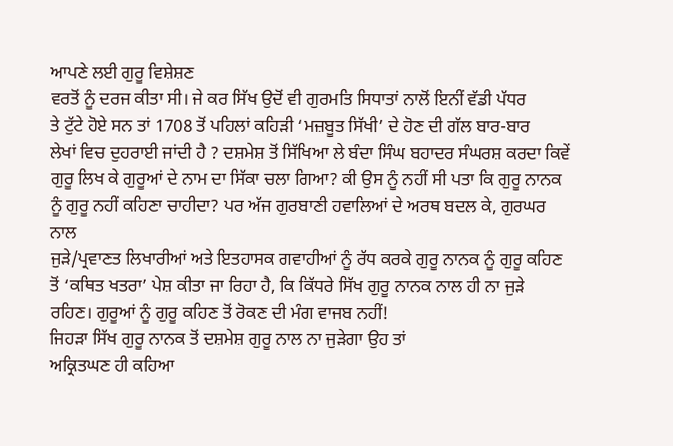ਆਪਣੇ ਲਈ ਗੁਰੂ ਵਿਸ਼ੇਸ਼ਣ
ਵਰਤੋਂ ਨੂੰ ਦਰਜ ਕੀਤਾ ਸੀ। ਜੇ ਕਰ ਸਿੱਖ ਉਦੋਂ ਵੀ ਗੁਰਮਤਿ ਸਿਧਾਤਾਂ ਨਾਲੋਂ ਇਨੀਂ ਵੱਡੀ ਪੱਧਰ
ਤੇ ਟੁੱਟੇ ਹੋਏ ਸਨ ਤਾਂ 1708 ਤੋਂ ਪਹਿਲਾਂ ਕਹਿੜੀ ‘ਮਜ਼ਬੂਤ ਸਿੱਖੀ’ ਦੇ ਹੋਣ ਦੀ ਗੱਲ ਬਾਰ-ਬਾਰ
ਲੇਖਾਂ ਵਿਚ ਦੁਹਰਾਈ ਜਾਂਦੀ ਹੈ ? ਦਸ਼ਮੇਸ਼ ਤੋਂ ਸਿੱਖਿਆ ਲੇ ਬੰਦਾ ਸਿੰਘ ਬਹਾਦਰ ਸੰਘਰਸ਼ ਕਰਦਾ ਕਿਵੇਂ
ਗੁਰੂ ਲਿਖ ਕੇ ਗੁਰੂਆਂ ਦੇ ਨਾਮ ਦਾ ਸਿੱਕਾ ਚਲਾ ਗਿਆ? ਕੀ ਉਸ ਨੂੰ ਨਹੀਂ ਸੀ ਪਤਾ ਕਿ ਗੁਰੂ ਨਾਨਕ
ਨੂੰ ਗੁਰੂ ਨਹੀਂ ਕਹਿਣਾ ਚਾਹੀਦਾ? ਪਰ ਅੱਜ ਗੁਰਬਾਣੀ ਹਵਾਲਿਆਂ ਦੇ ਅਰਥ ਬਦਲ ਕੇ, ਗੁਰਘਰ ਨਾਲ
ਜੁੜੇ/ਪ੍ਰਵਾਣਤ ਲਿਖਾਰੀਆਂ ਅਤੇ ਇਤਹਾਸਕ ਗਵਾਹੀਆਂ ਨੂੰ ਰੱਧ ਕਰਕੇ ਗੁਰੂ ਨਾਨਕ ਨੂੰ ਗੁਰੂ ਕਹਿਣ
ਤੋਂ ‘ਕਥਿਤ ਖਤਰਾ’ ਪੇਸ਼ ਕੀਤਾ ਜਾ ਰਿਹਾ ਹੈ, ਕਿ ਕਿੱਧਰੇ ਸਿੱਖ ਗੁਰੂ ਨਾਨਕ ਨਾਲ ਹੀ ਨਾ ਜੁੜੇ
ਰਹਿਣ। ਗੁਰੂਆਂ ਨੂੰ ਗੁਰੂ ਕਹਿਣ ਤੋਂ ਰੋਕਣ ਦੀ ਮੰਗ ਵਾਜਬ ਨਹੀਂ!
ਜਿਹੜਾ ਸਿੱਖ ਗੁਰੂ ਨਾਨਕ ਤੋਂ ਦਸ਼ਮੇਸ਼ ਗੁਰੂ ਨਾਲ ਨਾ ਜੁੜੇਗਾ ਉਹ ਤਾਂ
ਅਕ੍ਰਿਤਘਣ ਹੀ ਕਹਿਆ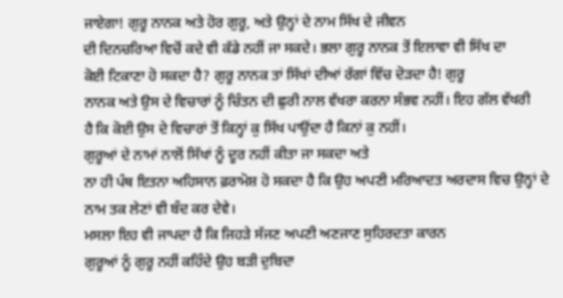ਜਾਏਗਾ! ਗੁਰੂ ਨਾਨਕ ਅਤੇ ਹੋਰ ਗੁਰੂ, ਅਤੇ ਉਨ੍ਹਾਂ ਦੇ ਨਾਮ ਸਿੱਖ ਦੇ ਜੀਵਨ
ਦੀ ਦਿਨਚਰਿਆ ਵਿਚੋਂ ਕਦੇ ਵੀ ਕੱਡੇ ਨਹੀਂ ਜਾ ਸਕਦੇ। ਭਲਾ ਗੁਰੂ ਨਾਨਕ ਤੋਂ ਇਲਾਵਾ ਵੀ ਸਿੱਖ ਦਾ
ਕੋਈ ਟਿਕਾਣਾ ਹੋ ਸਕਦਾ ਹੈ? ਗੁਰੂ ਨਾਨਕ ਤਾਂ ਸਿੱਖਾਂ ਦੀਆਂ ਰੱਗਾਂ ਵਿੱਚ ਦੋੜਦਾ ਹੈ! ਗੁਰੂ
ਨਾਨਕ ਅਤੇ ਉਸ ਦੇ ਵਿਚਾਰਾਂ ਨੂੰ ਚਿੰਤਨ ਦੀ ਛੁਰੀ ਨਾਲ ਵੱਖਰਾ ਕਰਨਾ ਸੰਭਵ ਨਹੀਂ। ਇਹ ਗੱਲ ਵੱਖਰੀ
ਹੈ ਕਿ ਕੋਈ ਉਸ ਦੇ ਵਿਚਾਰਾਂ ਤੋਂ ਕਿਨ੍ਹਾਂ ਕੁ ਸਿੱਖ ਪਾਉਂਦਾ ਹੈ ਕਿਨਾਂ ਕੁ ਨਹੀਂ।
ਗੁਰੂਆਂ ਦੇ ਨਾਮਾਂ ਨਾਲੋਂ ਸਿੱਖਾਂ ਨੂੰ ਦੂਰ ਨਹੀਂ ਕੀਤਾ ਜਾ ਸਕਦਾ ਅਤੇ
ਨਾ ਹੀ ਪੰਥ ਇਤਨਾ ਅਹਿਸਾਨ ਫ਼ਰਾਮੋਸ਼ ਹੋ ਸਕਦਾ ਹੈ ਕਿ ਉਹ ਅਪਣੀ ਮਰਿਆਦਤ ਅਰਦਾਸ ਵਿਚ ਉਨ੍ਹਾਂ ਦੇ
ਨਾਮ ਤਕ ਲੇਣਾਂ ਵੀ ਬੰਦ ਕਰ ਦੇਵੇ।
ਮਸਲਾ ਇਹ ਵੀ ਜਾਪਦਾ ਹੈ ਕਿ ਜਿਹੜੇ ਸੱਜਣ ਅਪਣੀ ਅਣਜਾਣ ਸੁਹਿਰਦਤਾ ਕਾਰਨ
ਗੁਰੂਆਂ ਨੂੰ ਗੁਰੂ ਨਹੀਂ ਕਹਿੰਦੇ ਉਹ ਬੜੀ ਦੁਬਿਦਾ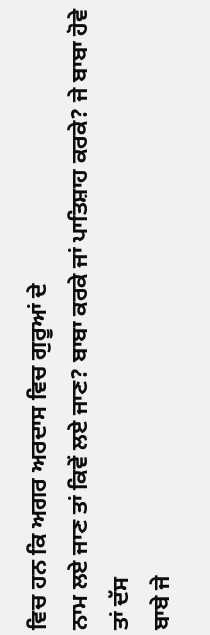ਵਿਚ ਹਨ ਕਿ ਅਗਰ ਅਰਦਾਸ ਵਿਚ ਗੁਰੂਆਂ ਦੇ
ਨਾਮ ਲਏ ਜਾਣ ਤਾਂ ਕਿਵੇਂ ਲਏ ਜਾਣ? ਬਾਬਾ ਕਰਕੇ ਜਾਂ ਪਾਤਿਸ਼ਾਹ ਕਰਕੇ? ਜੇ ਬਾਬਾ ਹੋਵੇ ਤਾਂ ਦੱਸ
ਬਾਬੇ ਜੇ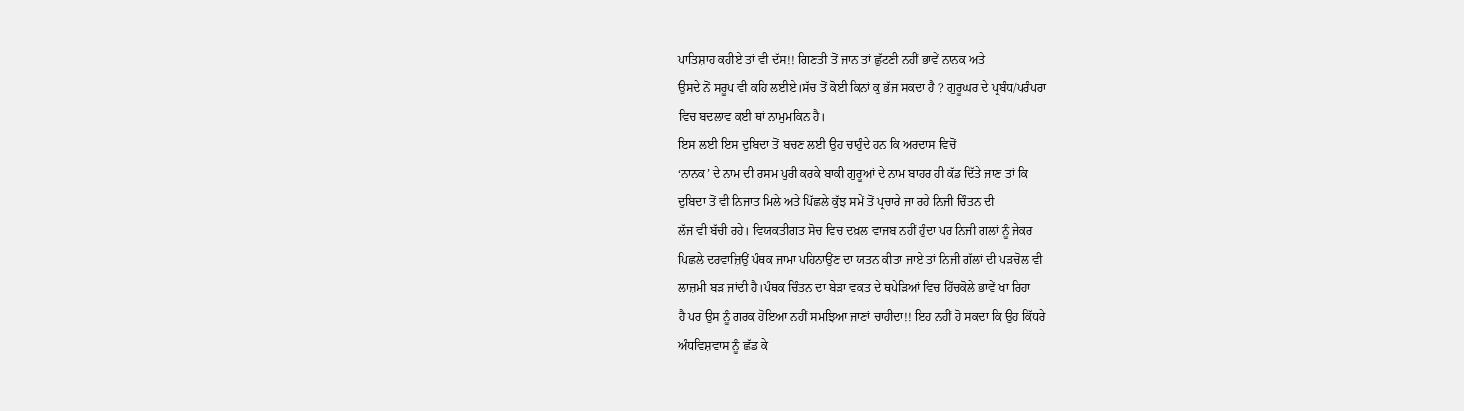ਪਾਤਿਸ਼ਾਹ ਕਹੀਏ ਤਾਂ ਵੀ ਦੱਸ!! ਗਿਣਤੀ ਤੋਂ ਜਾਨ ਤਾਂ ਛੁੱਟਣੀ ਨਹੀਂ ਭਾਵੇਂ ਨਾਨਕ ਅਤੇ
ਉਸਦੇ ਨੋਂ ਸਰੂਪ ਵੀ ਕਹਿ ਲਈਏ।ਸੱਚ ਤੋਂ ਕੋਈ ਕਿਨਾਂ ਕੁ ਭੱਜ ਸਕਦਾ ਹੈ ? ਗੁਰੂਘਰ ਦੇ ਪ੍ਰਬੰਧ/ਪਰੰਪਰਾ
ਵਿਚ ਬਦਲਾਵ ਕਈ ਥਾਂ ਨਾਮੁਮਕਿਨ ਹੈ।
ਇਸ ਲਈ ਇਸ ਦੁਬਿਦਾ ਤੋਂ ਬਚਣ ਲਈ ਉਹ ਚਾਹੁੰਦੇ ਹਨ ਕਿ ਅਰਦਾਸ ਵਿਚੋਂ
‘ਨਾਨਕ’ ਦੇ ਨਾਮ ਦੀ ਰਸਮ ਪੁਰੀ ਕਰਕੇ ਬਾਕੀ ਗੁਰੂਆਂ ਦੇ ਨਾਮ ਬਾਹਰ ਹੀ ਕੱਡ ਦਿੱਤੇ ਜਾਣ ਤਾਂ ਕਿ
ਦੁਬਿਦਾ ਤੋਂ ਵੀ ਨਿਜਾਤ ਮਿਲੇ ਅਤੇ ਪਿੱਛਲੇ ਕੁੱਝ ਸਮੇਂ ਤੋਂ ਪ੍ਰਚਾਰੇ ਜਾ ਰਹੇ ਨਿਜੀ ਚਿੰਤਨ ਦੀ
ਲੱਜ ਵੀ ਬੱਚੀ ਰਹੇ। ਵਿਯਕਤੀਗਤ ਸੋਚ ਵਿਚ ਦਖ਼ਲ ਵਾਜਬ ਨਹੀਂ ਹੁੰਦਾ ਪਰ ਨਿਜੀ ਗਲਾਂ ਨੂੰ ਜੇਕਰ
ਪਿਛਲੇ ਦਰਵਾਜ਼ਿਉਂ ਪੰਥਕ ਜਾਮਾ ਪਹਿਨਾਉਂਣ ਦਾ ਯਤਨ ਕੀਤਾ ਜਾਏ ਤਾਂ ਨਿਜੀ ਗੱਲਾਂ ਦੀ ਪੜਚੋਲ ਵੀ
ਲਾਜ਼ਮੀ ਬੜ ਜਾਂਦੀ ਹੈ।ਪੰਥਕ ਚਿੰਤਨ ਦਾ ਬੇੜਾ ਵਕਤ ਦੇ ਥਪੇੜਿਆਂ ਵਿਚ ਹਿੱਚਕੋਲੇ ਭਾਵੇਂ ਖਾ ਰਿਹਾ
ਹੈ ਪਰ ਉਸ ਨੂੰ ਗਰਕ ਹੋਇਆ ਨਹੀਂ ਸਮਝਿਆ ਜਾਣਾਂ ਚਾਹੀਦਾ!! ਇਹ ਨਹੀਂ ਹੋ ਸਕਦਾ ਕਿ ਉਹ ਕਿੱਧਰੇ
ਅੰਧਵਿਸ਼ਵਾਸ ਨੂੰ ਛੱਡ ਕੇ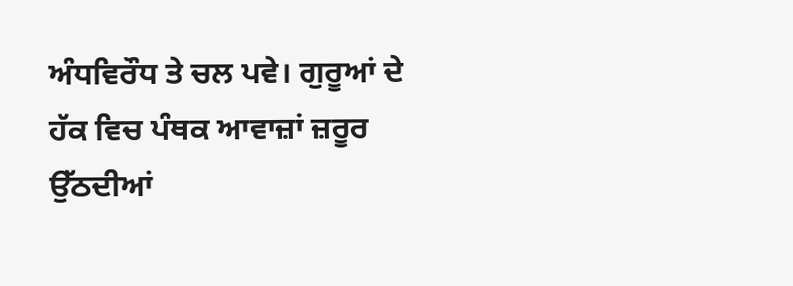ਅੰਧਵਿਰੌਧ ਤੇ ਚਲ ਪਵੇ। ਗੁਰੂਆਂ ਦੇ ਹੱਕ ਵਿਚ ਪੰਥਕ ਆਵਾਜ਼ਾਂ ਜ਼ਰੂਰ
ਉੱਠਦੀਆਂ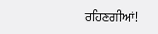ਰਹਿਣਗੀਆਂ!